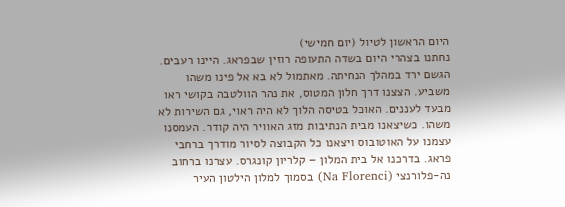היום הראשון לטיול (יום חמישי)
נחתנו בצהרי היום בשדה התעופה רוזין שבפראג. היינו רעבים. הגשם ירד במהלך הנחיתה. מאתמול לא בא אל פינו משהו משביע. הצצנו דרך חלון המטוס, את נהר הוולטבה בקושי ראו מבעד לעננים. האוכל בטיסה הלוך לא היה ראוי, גם השירות לא משהו. כשיצאנו מבית הנתיבות מזג האוויר היה קודר. העמסנו עצמנו על האוטובוס ויצאנו כל הקבוצה לסיור מודרך ברחבי פראג. בדרכנו אל בית המלון – קלריון קונגרס. עצרנו ברחוב נה-פלורנצי (Na Florenci) בסמוך למלון הילטון העיר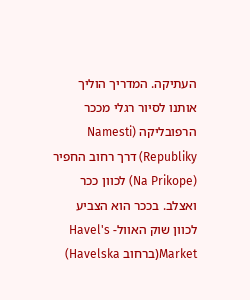העתיקה. המדריך הוליך אותנו לסיור רגלי מככר הרפובליקה (Namesti Republiky) דרך רחוב החפיר (Na Prikope) לכוון ככר ואצלב. בככר הוא הצביע לכוון שוק האוול- Havel's Market(ברחוב Havelska)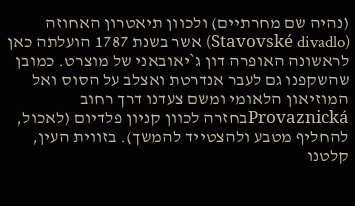(נהיה שם מחרתיים) ולכוון תיאטרון האחוזה (Stavovské divadlo) אשר בשנת 1787 הועלתה כאן לראשונה האופרה דון ג`יאובאני של מוצרט. כמובן שהשקפנו גם לעבר אנדרטת ואצלב על הסוס ואל המוזיאון הלאומי ומשם צעדנו דרך רחוב Provaznickáבחזרה לכוון קניון פלדיום (לאכול, להחליף מטבע ולהצטייד להמשך). בזווית העין, קלטנו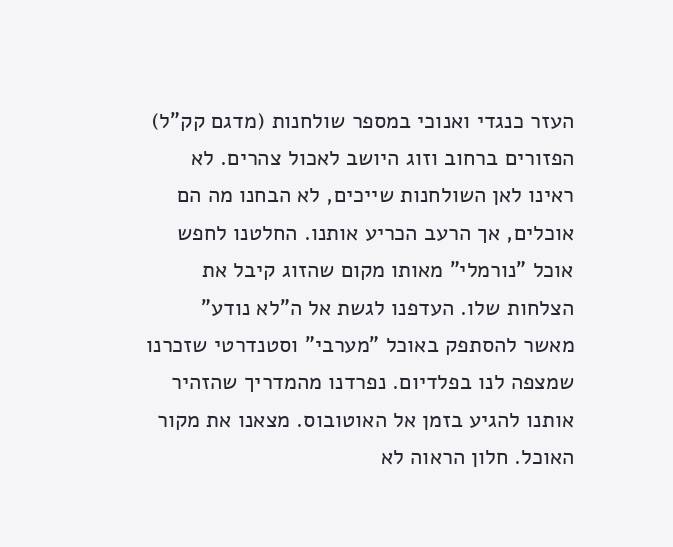העזר כנגדי ואנוכי במספר שולחנות (מדגם קק"ל) הפזורים ברחוב וזוג היושב לאכול צהרים. לא ראינו לאן השולחנות שייכים, לא הבחנו מה הם אוכלים, אך הרעב הכריע אותנו. החלטנו לחפש אוכל "נורמלי" מאותו מקום שהזוג קיבל את הצלחות שלו. העדפנו לגשת אל ה"לא נודע" מאשר להסתפק באוכל "מערבי" וסטנדרטי שזכרנו שמצפה לנו בפלדיום. נפרדנו מהמדריך שהזהיר אותנו להגיע בזמן אל האוטובוס. מצאנו את מקור האוכל. חלון הראוה לא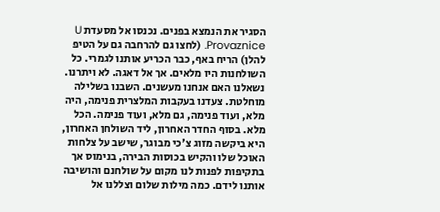הסגיר את הנמצא בפנים. נכנסו אל מסעדת U Provaznice. (לחצו גם להרחבה גם על הטיפ להלן) הריח באף, כבר הכריע אותנו לגמרי. כל השולחנות היו מלאים. אך אל דאגה. לא ויתרנו. נשאלנו האם אנחנו מעשנים. השבנו בשלילה מוחלטת. צעדנו בעקבות המלצרית פנימה, היה מלא, ועוד פנימה, גם מלא, ועוד פנימה. הכל מלא. בסוף החדר האחרון, ליד השולחן האחרון, היא ביקשה מזוג צ'כי מבוגר, שישב על צלחות האוכל שלו והקיש בכוסות הבירה, בנימוס אך בתקיפות לפנות לנו מקום על שולחנם והושיבה אותנו לידם. כמה מילות שלום וצללנו אל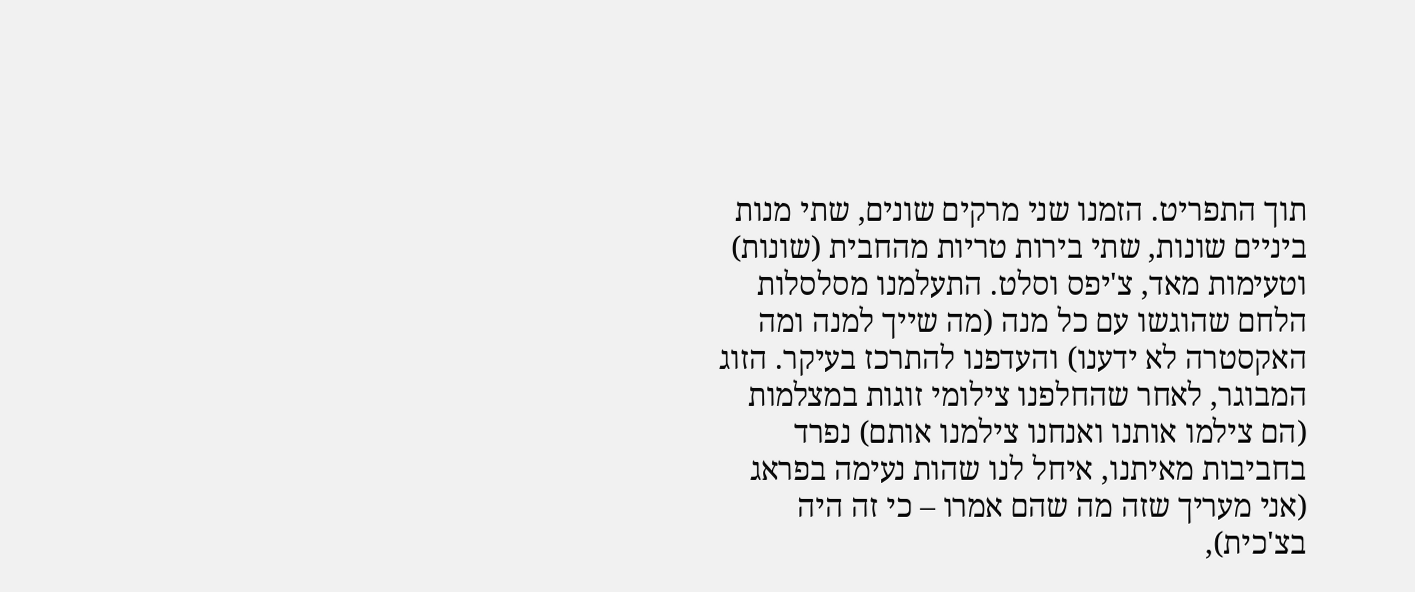תוך התפריט. הזמנו שני מרקים שונים, שתי מנות ביניים שונות, שתי בירות טריות מהחבית (שונות) וטעימות מאד, צ'יפס וסלט. התעלמנו מסלסלות הלחם שהוגשו עם כל מנה (מה שייך למנה ומה האקסטרה לא ידענו) והעדפנו להתרכז בעיקר. הזוג המבוגר, לאחר שהחלפנו צילומי זוגות במצלמות (הם צילמו אותנו ואנחנו צילמנו אותם) נפרד בחביבות מאיתנו, איחל לנו שהות נעימה בפראג (אני מעריך שזה מה שהם אמרו – כי זה היה בצ'כית),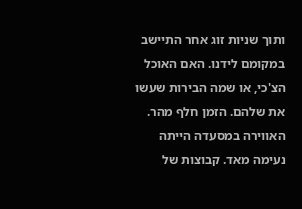ותוך שניות זוג אחר התיישב במקומם לידנו. האם האוכל הצ'כי, או שמה הבירות שעשו את שלהם. הזמן חלף מהר. האווירה במסעדה הייתה נעימה מאד. קבוצות של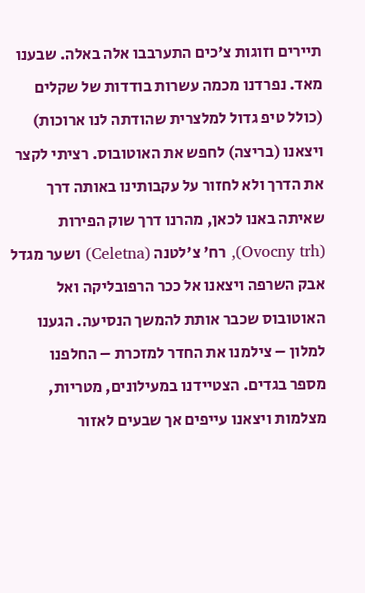תיירים וזוגות צ'כים התערבבו אלה באלה. שבענו מאד. נפרדנו מכמה עשרות בודדות של שקלים (כולל טיפ גדול למלצרית שהודתה לנו ארוכות) ויצאנו (בריצה) לחפש את האוטובוס. רציתי לקצר את הדרך ולא לחזור על עקבותינו באותה דרך שאיתה באנו לכאן, מהרנו דרך שוק הפירות (Ovocny trh), רח' צ'לטנה (Celetna) ושער מגדל אבק השרפה ויצאנו אל ככר הרפובליקה ואל האוטובוס שכבר אותת להמשך הנסיעה. הגענו למלון – צילמנו את החדר למזכרת – החלפנו מספר בגדים. הצטיידנו במעילונים, מטריות, מצלמות ויצאנו עייפים אך שבעים לאזור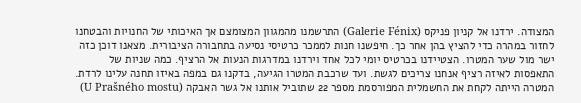המצודה. ירדנו אל קניון פניקס (Galerie Fénix) התרשמנו מהמגוון המצומצם אך האיכותי של החנויות והבטחנו לחזור במהרה כדי להציץ בהן אחר כך. חיפשנו חנות לממכר כרטיסי נסיעה בתחבורה הציבורית. מצאנו דוכן כזה ישר מול שער המטרו. הצטיידנו בכרטיס יומי לכל אחד וירדנו במדרגות הנעות אל הרציף. כמה שניות של התאפסות לאיזה רציף אנחנו צריכים לגשת. ועד שרכבת המטרו הגיעה, בדקנו גם במפה באיזו תחנה עלינו לרדת. המטרה הייתה לקחת את החשמלית המפורסמת מספר 22 שתוביל אותנו אל גשר האבקה (U Prašného mostu)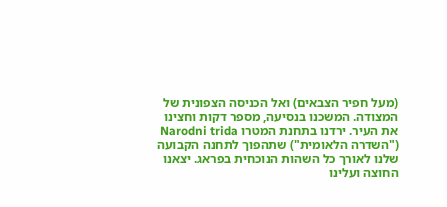(מעל חפיר הצבאים) ואל הכניסה הצפונית של המצודה. המשכנו בנסיעה, מספר דקות וחצינו את העיר. ירדנו בתחנת המטרו Narodni trida ("השדרה הלאומית") שתהפוך לתחנה הקבועה שלנו לאורך כל השהות הנוכחית בפראג. יצאנו החוצה ועלינו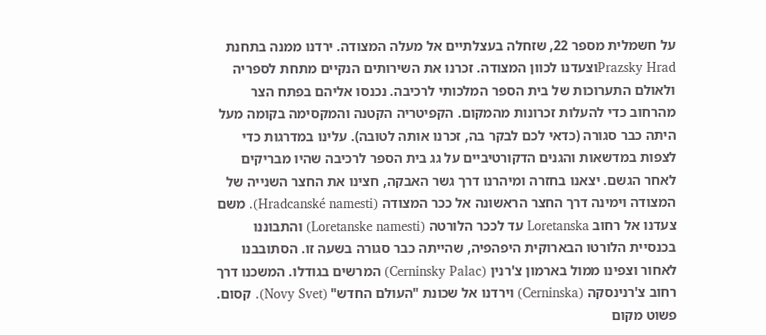על חשמלית מספר 22, שזחלה בעצלתיים אל מעלה המצודה. ירדנו ממנה בתחנת Prazsky Hradוצעדנו לכוון המצודה. זכרנו את השירותים הנקיים מתחת לספריה ולאולם התערוכות של בית הספר המלכותי לרכיבה. נכנסו אליהם בפתח הצר מהרחוב כדי להעלות זכרונות מהמקום. הקפיטריה הקטנה והמקסימה בקומה מעל היתה כבר סגורה (כדאי לכם לבקר בה, זכרנו אותה לטובה). עלינו במדרגות כדי לצפות במדשאות והגנים הדקורטיביים על גג בית הספר לרכיבה שהיו מבריקים לאחר הגשם. יצאנו בחזרה ומיהרנו דרך גשר האבקה, חצינו את החצר השנייה של המצודה וימינה דרך החצר הראשונה אל ככר המצודה (Hradcanské namesti). משם צעדנו אל רחוב Loretanska עד לככר הלורטה (Loretanske namesti) והתבוננו בכנסיית הלורטו הבארוקית היפהפיה, שהייתה כבר סגורה בשעה זו. הסתובבנו לאחור וצפינו ממול בארמון צ'רנין (Cerninsky Palac) המרשים בגודלו. המשכנו דרך רחוב צ'רנינסקה (Cerninska) וירדנו אל שכונת "העולם החדש" (Novy Svet). קסום. פשוט מקום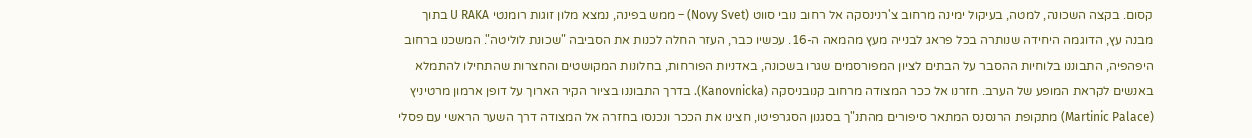קסום. בקצה השכונה, למטה, בעיקול ימינה מרחוב צ'רנינסקה אל רחוב נובי סווט (Novy Svet) – ממש בפינה, נמצא מלון זוגות רומנטי U RAKA בתוך מבנה עץ, הדוגמה היחידה שנותרה בכל פראג לבנייה מעץ מהמאה ה-16. עכשיו כבר, העזר החלה לכנות את הסביבה "שכונת לוליטה". המשכנו ברחוב היפהפיה, התבוננו בלוחיות ההסבר על הבתים לציון המפורסמים שגרו בשכונה, באדניות הפורחות, בחלונות המקושטים והחצרות שהתחילו להתמלא באנשים לקראת המופע של הערב. חזרנו אל ככר המצודה מרחוב קנובניסקה (Kanovnicka). בדרך התבוננו בציור הקיר הארוך על דופן ארמון מרטיניץ (Martinic Palace) מתקופת הרנסנס המתאר סיפורים מהתנ"ך בסגנון הסגרפיטו, חצינו את הככר ונכנסו בחזרה אל המצודה דרך השער הראשי עם פסלי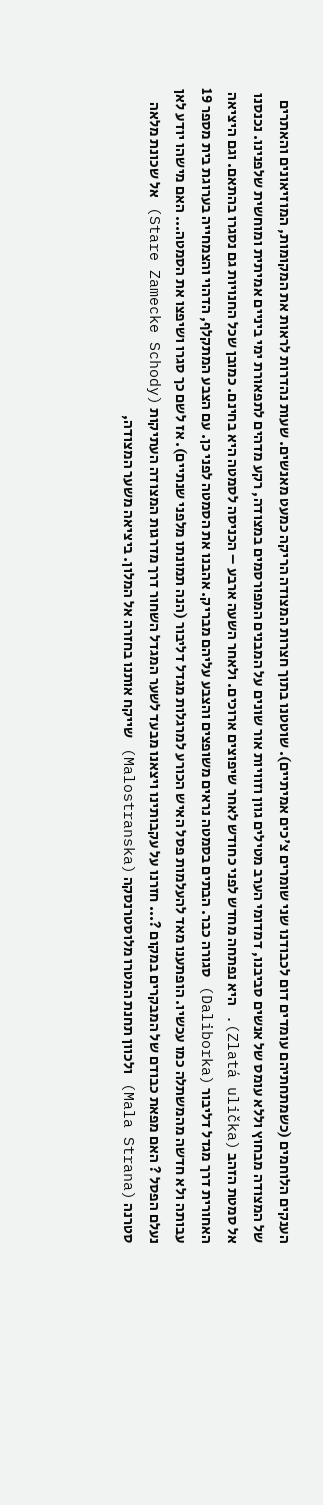הענקים הלוחמים (כשמתחתיהם עומדים דום לכבודנו שני שומרים צ'כים אמיתיים). שוטטנו בתוך חצרות המצודה הריקה כמעט מאנשים. שעות נהדרות לראות את המקומות, המוזיאונים והאתרים של המצודה מבחוץ וללא עומס של אנשים סביבנו, דמדומי הערב מטילים גוון וזוויות אור שונים על המבנים המפורסמים במצודה, רקע מדהים לתפאורת ימי ביניים אמיתית ומוחשית שלפנינו. נכנסנו אל סמטת הזהב (Zlatá ulička). היא נפתחה מחדש לפני כחודש לאחר שיפוצים ארוכים. ולאחר השעה ארבע – הכניסה לסמטה היא בחינם. כמובן שכל החנויות גם נסגרו בהתאם. וגם היציאה האחורית דרך מגדל דליבור (Daliborka) סגורה כבר. הבתים בסמטה נראים משופצים והצבע עליהם מבריק. אהבנו את הסמטה לפני כן. עם הצבע המתקלף, הדהוי והצמחייה בערוגת בית מספר 19 עבותה ולא חדשה מהמשתלה כמו עכשיו. הופתענו מאד להעלמות פסל האיש הכורע למרגלות מגדל דליבור (הנה תמונתו מלפני שנתיים). אז לשם כך סגרו ושיפצו את הסמטה... האם מישהו יודע לאן נעלם הפסל ? האם מפאת כבודם של המבקרים במקום ?... חזרנו על עקבותינו ויצאנו מבעד לשער המגדל השחור דרך מדרגות המצודה העתיקות (Stare Zamecke Schody) אל שכונת מלאה סטרנה (Mala Strana) ולכוון תחנת המטרו מלוסטרנסקה (Malostranska) שייקח אותנו בחזרה אל המלון. ביציאה משער המצודה,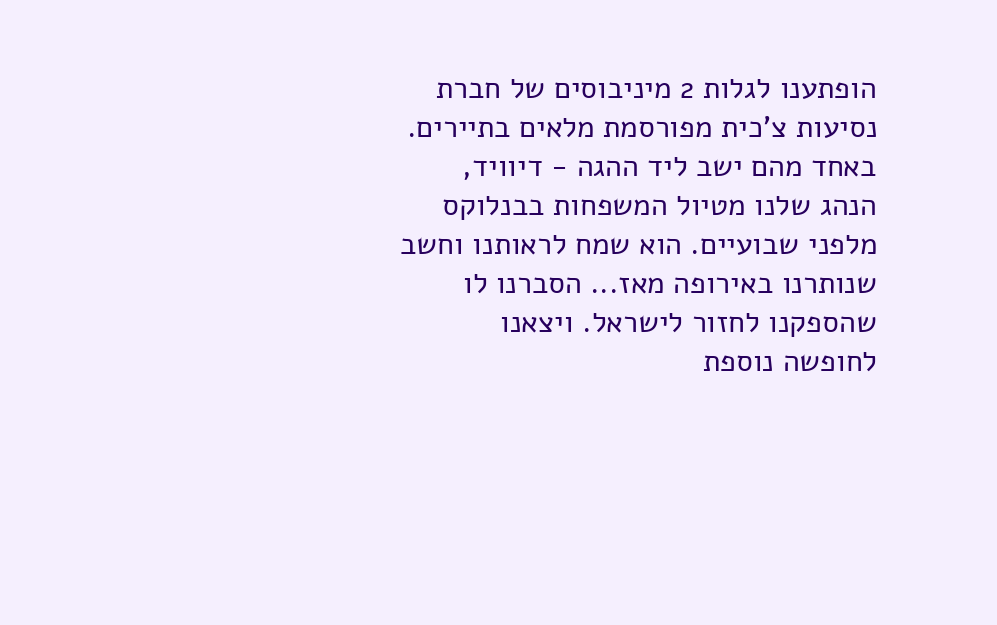הופתענו לגלות 2 מיניבוסים של חברת נסיעות צ'כית מפורסמת מלאים בתיירים. באחד מהם ישב ליד ההגה - דיוויד, הנהג שלנו מטיול המשפחות בבנלוקס מלפני שבועיים. הוא שמח לראותנו וחשב שנותרנו באירופה מאז... הסברנו לו שהספקנו לחזור לישראל. ויצאנו לחופשה נוספת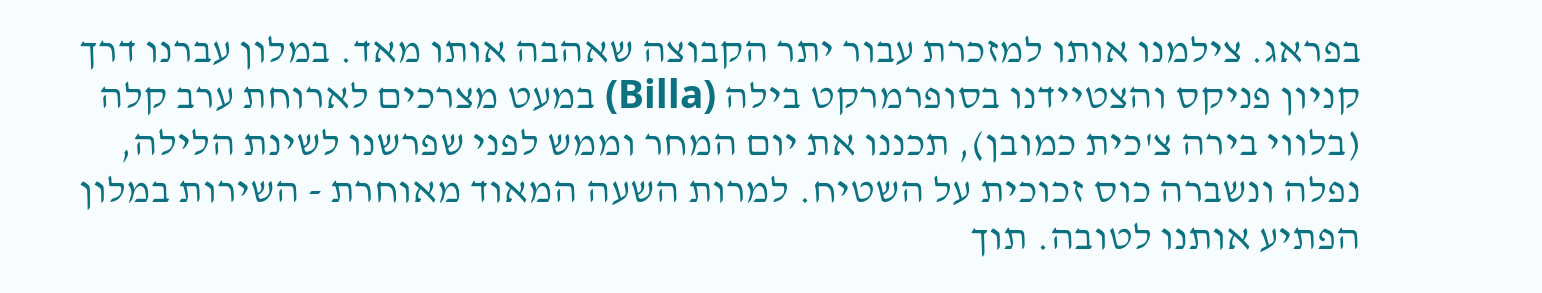בפראג. צילמנו אותו למזכרת עבור יתר הקבוצה שאהבה אותו מאד. במלון עברנו דרך קניון פניקס והצטיידנו בסופרמרקט בילה (Billa) במעט מצרכים לארוחת ערב קלה (בלווי בירה צ'כית כמובן), תכננו את יום המחר וממש לפני שפרשנו לשינת הלילה, נפלה ונשברה כוס זכוכית על השטיח. למרות השעה המאוד מאוחרת - השירות במלון הפתיע אותנו לטובה. תוך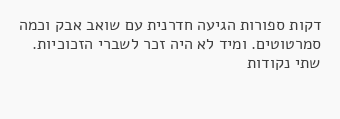דקות ספורות הגיעה חדרנית עם שואב אבק וכמה סמרטוטים. ומיד לא היה זכר לשברי הזכוכיות. שתי נקודות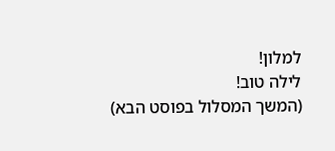למלון!
לילה טוב!
(המשך המסלול בפוסט הבא)